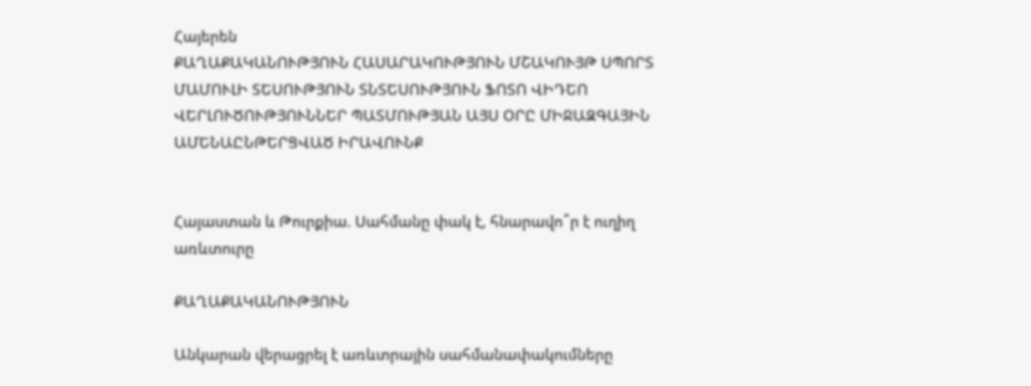Հայերեն
ՔԱՂԱՔԱԿԱՆՈՒԹՅՈՒՆ ՀԱՍԱՐԱԿՈՒԹՅՈՒՆ ՄՇԱԿՈՒՅԹ ՍՊՈՐՏ ՄԱՄՈՒԼԻ ՏԵՍՈՒԹՅՈՒՆ ՏՆՏԵՍՈՒԹՅՈՒՆ ՖՈՏՈ ՎԻԴԵՈ ՎԵՐԼՈՒԾՈՒԹՅՈՒՆՆԵՐ ՊԱՏՄՈՒԹՅԱՆ ԱՅՍ ՕՐԸ ՄԻՋԱԶԳԱՅԻՆ ԱՄԵՆԱԸՆԹԵՐՑՎԱԾ ԻՐԱՎՈՒՆՔ


Հայաստան և Թուրքիա. Սահմանը փակ է, հնարավո՞ր է ուղիղ առևտուրը

ՔԱՂԱՔԱԿԱՆՈՒԹՅՈՒՆ

Անկարան վերացրել է առևտրային սահմանափակումները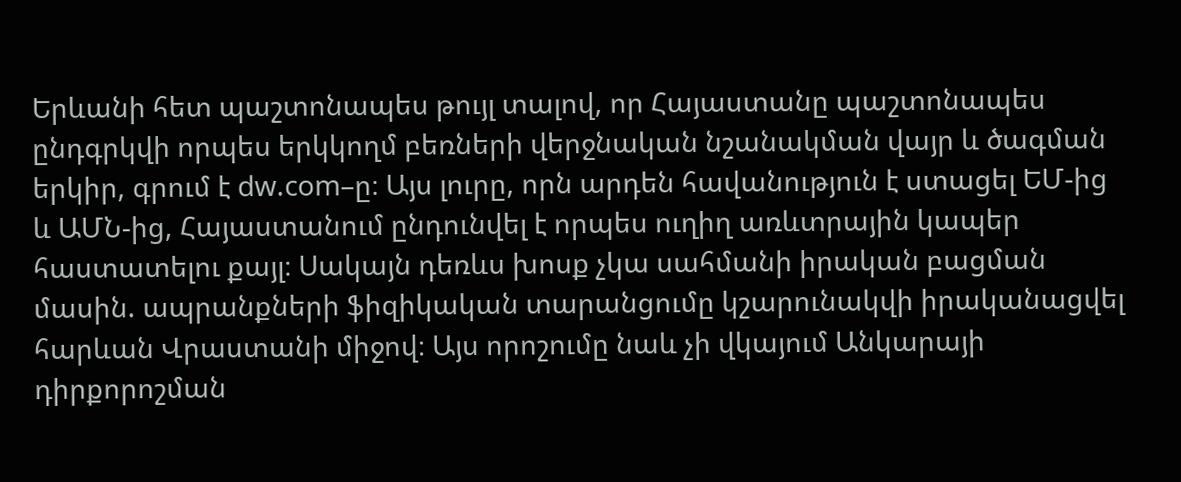Երևանի հետ պաշտոնապես թույլ տալով, որ Հայաստանը պաշտոնապես ընդգրկվի որպես երկկողմ բեռների վերջնական նշանակման վայր և ծագման երկիր, գրում է dw.com–ը։ Այս լուրը, որն արդեն հավանություն է ստացել ԵՄ-ից և ԱՄՆ-ից, Հայաստանում ընդունվել է որպես ուղիղ առևտրային կապեր հաստատելու քայլ։ Սակայն դեռևս խոսք չկա սահմանի իրական բացման մասին. ապրանքների ֆիզիկական տարանցումը կշարունակվի իրականացվել հարևան Վրաստանի միջով։ Այս որոշումը նաև չի վկայում Անկարայի դիրքորոշման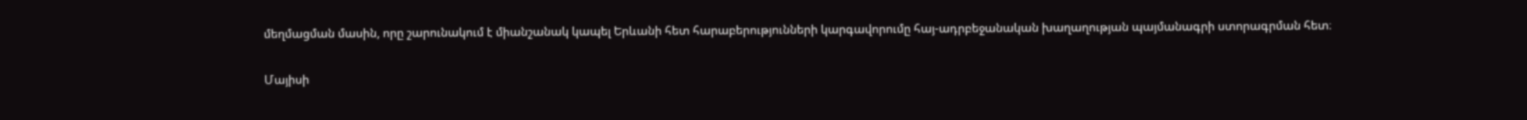մեղմացման մասին, որը շարունակում է միանշանակ կապել Երևանի հետ հարաբերությունների կարգավորումը հայ-ադրբեջանական խաղաղության պայմանագրի ստորագրման հետ։

Մայիսի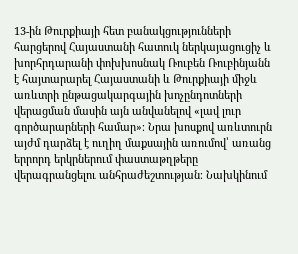13-ին Թուրքիայի հետ բանակցությունների հարցերով Հայաստանի հատուկ ներկայացուցիչ և խորհրդարանի փոխխոսնակ Ռուբեն Ռուբինյանն է հայտարարել Հայաստանի և Թուրքիայի միջև առևտրի ընթացակարգային խոչընդոտների վերացման մասին այն անվանելով «լավ լուր գործարարների համար»։ Նրա խոսքով առևտուրն այժմ դարձել է ուղիղ մաքսային առումով՝ առանց երրորդ երկրներում փաստաթղթերը վերագրանցելու անհրաժեշտության։ Նախկինում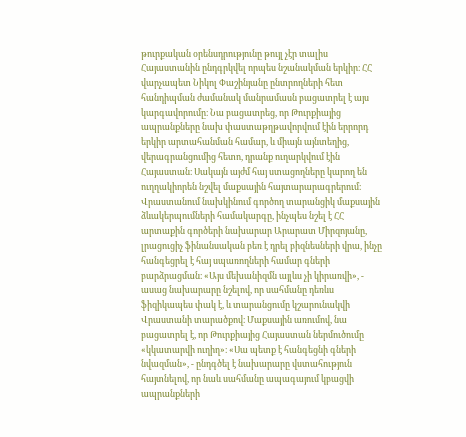թուրքական օրենսդրությունը թույլ չէր տալիս Հայաստանին ընդգրկվել որպես նշանակման երկիր։ ՀՀ վարչապետ Նիկոլ Փաշինյանը ընտրողների հետ հանդիպման ժամանակ մանրամասն բացատրել է այս կարգավորումը։ Նա բացատրեց, որ Թուրքիայից ապրանքները նախ փաստաթղթավորվում էին երրորդ երկիր արտահանման համար, և միայն այնտեղից, վերագրանցումից հետո, դրանք ուղարկվում էին Հայաստան։ Սակայն այժմ հայ ստացողները կարող են ուղղակիորեն նշվել մաքսային հայտարարագրերում։ Վրաստանում նախկինում գործող տարանցիկ մաքսային ձևակերպումների համակարգը, ինչպես նշել է ՀՀ արտաքին գործերի նախարար Արարատ Միրզոյանը, լրացուցիչ ֆինանսական բեռ է դրել բիզնեսների վրա, ինչը հանգեցրել է հայ սպառողների համար գների բարձրացման։ «Այս մեխանիզմն այլևս չի կիրառվի», - ասաց նախարարը նշելով, որ սահմանը դեռևս ֆիզիկապես փակ է, և տարանցումը կշարունակվի Վրաստանի տարածքով։ Մաքսային առումով, նա բացատրել է, որ Թուրքիայից Հայաստան ներմուծումը «կկատարվի ուղիղ»։ «Սա պետք է հանգեցնի գների նվազման», - ընդգծել է նախարարը վստահություն հայտնելով, որ նաև սահմանը ապագայում կբացվի ապրանքների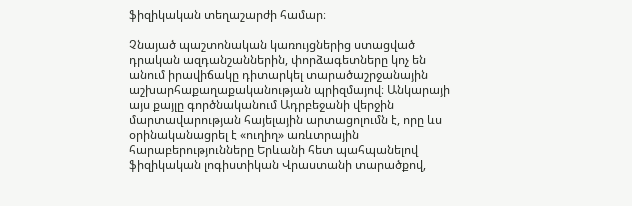ֆիզիկական տեղաշարժի համար։

Չնայած պաշտոնական կառույցներից ստացված դրական ազդանշաններին, փորձագետները կոչ են անում իրավիճակը դիտարկել տարածաշրջանային աշխարհաքաղաքականության պրիզմայով։ Անկարայի այս քայլը գործնականում Ադրբեջանի վերջին մարտավարության հայելային արտացոլումն է, որը ևս օրինականացրել է «ուղիղ» առևտրային հարաբերությունները Երևանի հետ պահպանելով ֆիզիկական լոգիստիկան Վրաստանի տարածքով,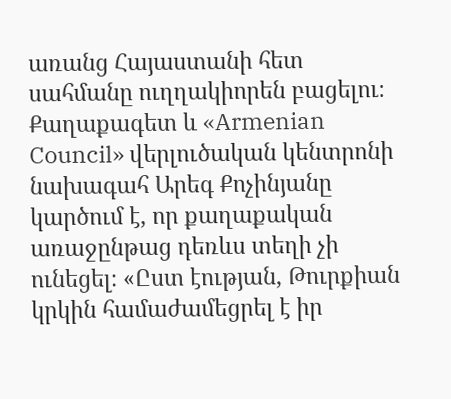առանց Հայաստանի հետ սահմանը ուղղակիորեն բացելու։ Քաղաքագետ և «Armenian Council» վերլուծական կենտրոնի նախագահ Արեգ Քոչինյանը կարծում է, որ քաղաքական առաջընթաց դեռևս տեղի չի ունեցել։ «Ըստ էության, Թուրքիան կրկին համաժամեցրել է իր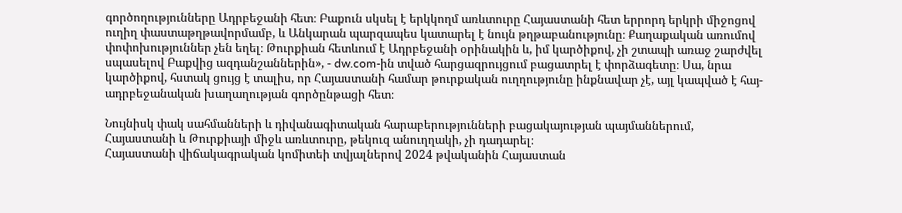գործողությունները Ադրբեջանի հետ։ Բաքուն սկսել է երկկողմ առևտուրը Հայաստանի հետ երրորդ երկրի միջոցով ուղիղ փաստաթղթավորմամբ, և Անկարան պարզապես կատարել է նույն թղթաբանությունը։ Քաղաքական առումով փոփոխություններ չեն եղել։ Թուրքիան հետևում է Ադրբեջանի օրինակին և, իմ կարծիքով, չի շտապի առաջ շարժվել սպասելով Բաքվից ազդանշաններին», - dw.com-ին տված հարցազրույցում բացատրել է փորձագետը։ Սա, նրա կարծիքով, հստակ ցույց է տալիս, որ Հայաստանի համար թուրքական ուղղությունը ինքնավար չէ, այլ կապված է հայ-ադրբեջանական խաղաղության գործընթացի հետ։

Նույնիսկ փակ սահմանների և դիվանագիտական հարաբերությունների բացակայության պայմաններում, Հայաստանի և Թուրքիայի միջև առևտուրը, թեկուզ անուղղակի, չի դադարել։
Հայաստանի վիճակագրական կոմիտեի տվյալներով 2024 թվականին Հայաստան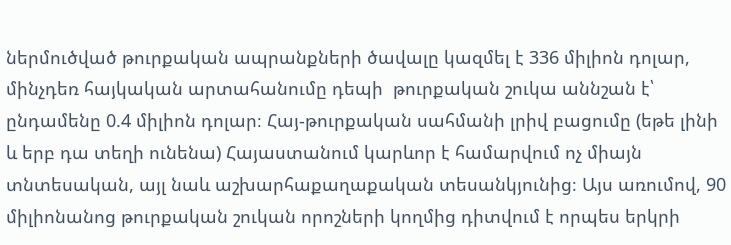ներմուծված թուրքական ապրանքների ծավալը կազմել է 336 միլիոն դոլար, մինչդեռ հայկական արտահանումը դեպի  թուրքական շուկա աննշան է՝ ընդամենը 0.4 միլիոն դոլար։ Հայ-թուրքական սահմանի լրիվ բացումը (եթե լինի և երբ դա տեղի ունենա) Հայաստանում կարևոր է համարվում ոչ միայն տնտեսական, այլ նաև աշխարհաքաղաքական տեսանկյունից։ Այս առումով, 90 միլիոնանոց թուրքական շուկան որոշների կողմից դիտվում է որպես երկրի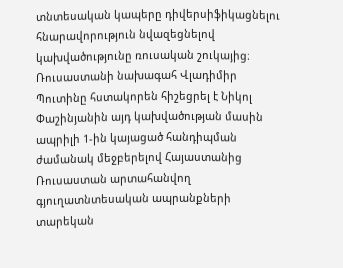տնտեսական կապերը դիվերսիֆիկացնելու հնարավորություն նվազեցնելով  կախվածությունը ռուսական շուկայից։ Ռուսաստանի նախագահ Վլադիմիր Պուտինը հստակորեն հիշեցրել է Նիկոլ Փաշինյանին այդ կախվածության մասին ապրիլի 1-ին կայացած հանդիպման ժամանակ մեջբերելով Հայաստանից Ռուսաստան արտահանվող գյուղատնտեսական ապրանքների տարեկան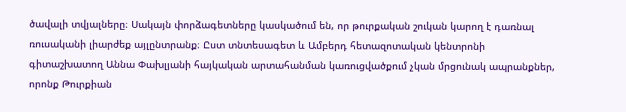ծավալի տվյալները։ Սակայն փորձագետները կասկածում են, որ թուրքական շուկան կարող է դառնալ ռուսականի լիարժեք այլընտրանք։ Ըստ տնտեսագետ և Ամբերդ հետազոտական կենտրոնի գիտաշխատող Աննա Փախլյանի հայկական արտահանման կառուցվածքում չկան մրցունակ ապրանքներ, որոնք Թուրքիան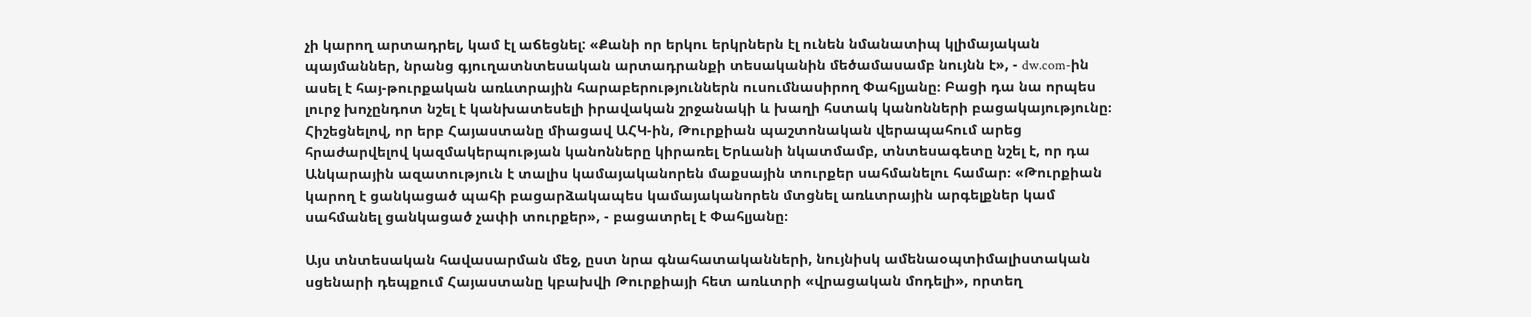չի կարող արտադրել, կամ էլ աճեցնել: «Քանի որ երկու երկրներն էլ ունեն նմանատիպ կլիմայական պայմաններ, նրանց գյուղատնտեսական արտադրանքի տեսականին մեծամասամբ նույնն է», - dw.com-ին ասել է հայ-թուրքական առևտրային հարաբերություններն ուսումնասիրող Փահլյանը։ Բացի դա նա որպես լուրջ խոչընդոտ նշել է կանխատեսելի իրավական շրջանակի և խաղի հստակ կանոնների բացակայությունը։
Հիշեցնելով, որ երբ Հայաստանը միացավ ԱՀԿ-ին, Թուրքիան պաշտոնական վերապահում արեց հրաժարվելով կազմակերպության կանոնները կիրառել Երևանի նկատմամբ, տնտեսագետը նշել է, որ դա Անկարային ազատություն է տալիս կամայականորեն մաքսային տուրքեր սահմանելու համար։ «Թուրքիան կարող է ցանկացած պահի բացարձակապես կամայականորեն մտցնել առևտրային արգելքներ կամ սահմանել ցանկացած չափի տուրքեր», - բացատրել է Փահլյանը։

Այս տնտեսական հավասարման մեջ, ըստ նրա գնահատականների, նույնիսկ ամենաօպտիմալիստական սցենարի դեպքում Հայաստանը կբախվի Թուրքիայի հետ առևտրի «վրացական մոդելի», որտեղ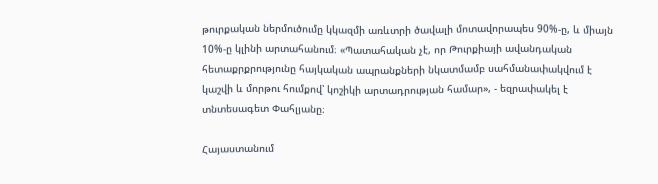թուրքական ներմուծումը կկազմի առևտրի ծավալի մոտավորապես 90%-ը, և միայն 10%-ը կլինի արտահանում։ «Պատահական չէ, որ Թուրքիայի ավանդական հետաքրքրությունը հայկական ապրանքների նկատմամբ սահմանափակվում է կաշվի և մորթու հումքով՝ կոշիկի արտադրության համար», - եզրափակել է տնտեսագետ Փահլյանը։

Հայաստանում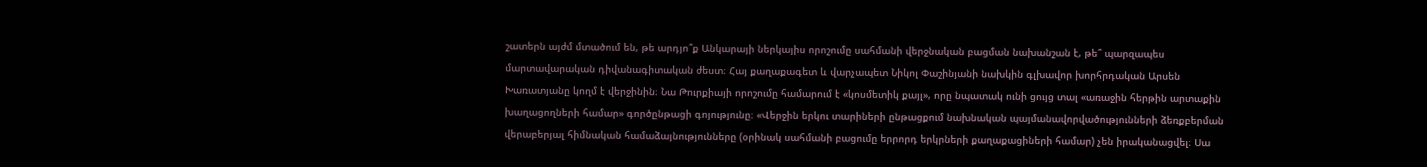շատերն այժմ մտածում են, թե արդյո՞ք Անկարայի ներկայիս որոշումը սահմանի վերջնական բացման նախանշան է, թե՞ պարզապես մարտավարական դիվանագիտական ժեստ։ Հայ քաղաքագետ և վարչապետ Նիկոլ Փաշինյանի նախկին գլխավոր խորհրդական Արսեն Խառատյանը կողմ է վերջինին։ Նա Թուրքիայի որոշումը համարում է «կոսմետիկ քայլ», որը նպատակ ունի ցույց տալ «առաջին հերթին արտաքին խաղացողների համար» գործընթացի գոյությունը։ «Վերջին երկու տարիների ընթացքում նախնական պայմանավորվածությունների ձեռքբերման վերաբերյալ հիմնական համաձայնությունները (օրինակ սահմանի բացումը երրորդ երկրների քաղաքացիների համար) չեն իրականացվել։ Սա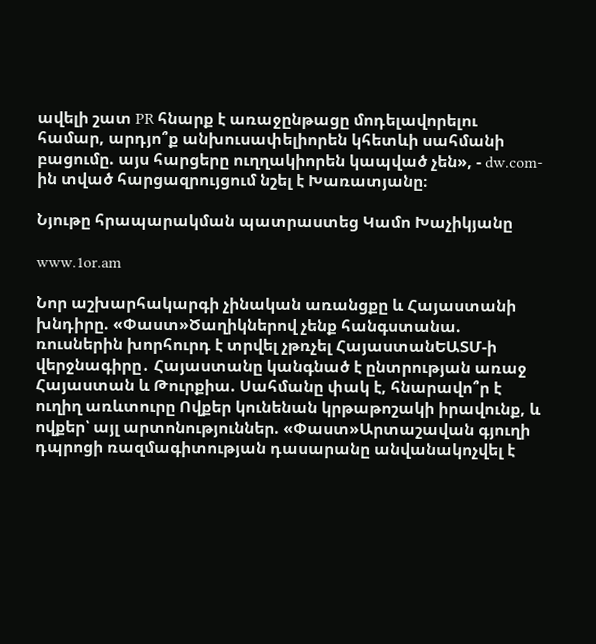ավելի շատ PR հնարք է առաջընթացը մոդելավորելու համար, արդյո՞ք անխուսափելիորեն կհետևի սահմանի բացումը. այս հարցերը ուղղակիորեն կապված չեն», - dw.com-ին տված հարցազրույցում նշել է Խառատյանը։

Նյութը հրապարակման պատրաստեց Կամո Խաչիկյանը

www.1or.am

Նոր աշխարհակարգի չինական առանցքը և Հայաստանի խնդիրը. «Փաստ»Ծաղիկներով չենք հանգստանա. ռուսներին խորհուրդ է տրվել չթռչել ՀայաստանԵԱՏՄ-ի վերջնագիրը․ Հայաստանը կանգնած է ընտրության առաջ Հայաստան և Թուրքիա. Սահմանը փակ է, հնարավո՞ր է ուղիղ առևտուրը Ովքեր կունենան կրթաթոշակի իրավունք, և ովքեր՝ այլ արտոնություններ. «Փաստ»Արտաշավան գյուղի դպրոցի ռազմագիտության դասարանը անվանակոչվել է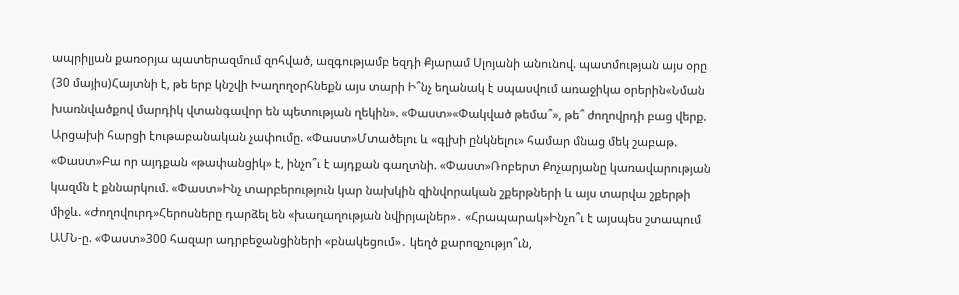ապրիլյան քառօրյա պատերազմում զոհված, ազգությամբ եզդի Քյարամ Սլոյանի անունով. պատմության այս օրը (30 մայիս)Հայտնի է, թե երբ կնշվի Խաղողօրհնեքն այս տարի Ի՞նչ եղանակ է սպասվում առաջիկա օրերին«Նման խառնվածքով մարդիկ վտանգավոր են պետության ղեկին». «Փաստ»«Փակված թեմա՞», թե՞ ժողովրդի բաց վերք. Արցախի հարցի էութաբանական չափումը. «Փաստ»Մտածելու և «գլխի ընկնելու» համար մնաց մեկ շաբաթ. «Փաստ»Բա որ այդքան «թափանցիկ» է, ինչո՞ւ է այդքան գաղտնի. «Փաստ»Ռոբերտ Քոչարյանը կառավարության կազմն է քննարկում. «Փաստ»Ինչ տարբերություն կար նախկին զինվորական շքերթների և այս տարվա շքերթի միջև. «Ժողովուրդ»Հերոսները դարձել են «խաղաղության նվիրյալներ»․ «Հրապարակ»Ինչո՞ւ է այսպես շտապում ԱՄՆ-ը. «Փաստ»300 հազար ադրբեջանցիների «բնակեցում»․ կեղծ քարոզչությո՞ւն,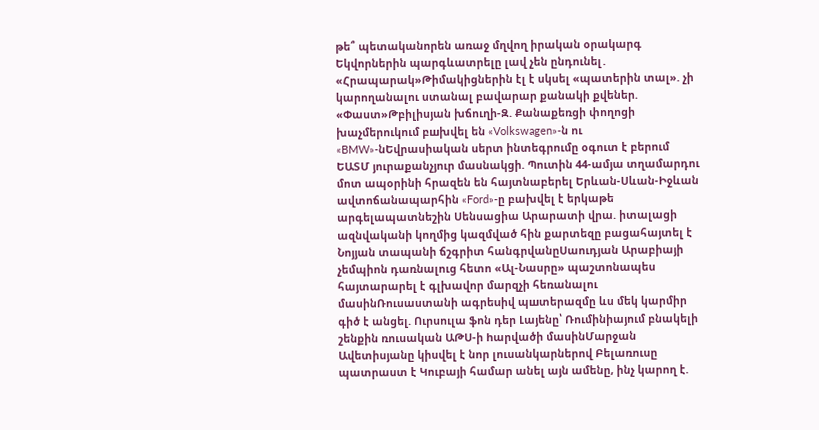թե՞ պետականորեն առաջ մղվող իրական օրակարգ Եկվորներին պարգևատրելը լավ չեն ընդունել․ «Հրապարակ»Թիմակիցներին էլ է սկսել «պատերին տալ». չի կարողանալու ստանալ բավարար քանակի քվեներ. «Փաստ»Թբիլիսյան խճուղի-Զ. Քանաքեռցի փողոցի խաչմերուկում բшխվել են «Volkswagen»-ն ու «BMW»-նԵվրասիական սերտ ինտեգրումը օգուտ է բերում ԵԱՏՄ յուրաքանչյուր մասնակցի. Պուտին 44-ամյա տղամարդու մոտ ապօրինի հրազեն են հայտնաբերել Երևան-Սևան-Իջևան ավտոճանապարհին «Ford»-ը բախվել է երկաթե արգելապատնեշին Սենսացիա Արարատի վրա. իտալացի ազնվականի կողմից կազմված հին քարտեզը բացահայտել է Նոյյան տապանի ճշգրիտ հանգրվանըՍաուդյան Արաբիայի չեմպիոն դառնալուց հետո «Ալ-Նասրը» պաշտոնապես հայտարարել է գլխավոր մարզչի հեռանալու մասինՌուսաստանի ագրեuիվ պшտերազմը ևս մեկ կարմիր գիծ է անցել. Ուրսուլա ֆոն դեր Լայենը՝ Ռումինիայում բնակելի շենքին ռուսական ԱԹՍ-ի hարվածի մասինՄարջան Ավետիսյանը կիսվել է նոր լուսանկարներով Բելառուսը պատրաստ է Կուբայի համար անել այն ամենը, ինչ կարող է.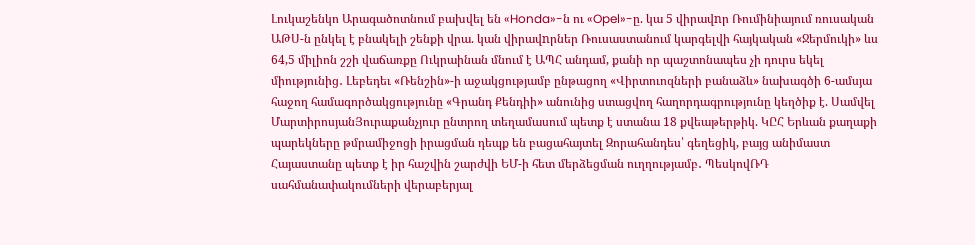Լուկաշենկո Արագածոտնում բախվել են «Honda»-ն ու «Opel»-ը. կա 5 վիրավnր Ռումինիայում ռուսական ԱԹՍ-ն ընկել է բնակելի շենքի վրա. կան վիրավnրներ Ռուսաստանում կարգելվի հայկական «Ջերմուկի» ևս 64,5 միլիոն շշի վաճառքը Ուկրաինան մնում է ԱՊՀ անդամ, քանի որ պաշտոնապես չի դուրս եկել միությունից․ Լեբեդեւ «Ռենշին»-ի աջակցությամբ ընթացող «Վիրտուոզների բանաձև» նախագծի 6-ամսյա հաջող համագործակցությունը «Գրանդ Քենդիի» անունից ստացվող հաղորդագրությունը կեղծիք է. Սամվել ՄարտիրոսյանՅուրաքանչյուր ընտրող տեղամասում պետք է ստանա 18 քվեաթերթիկ. ԿԸՀ Երևան քաղաքի պարեկները թմրամիջոցի իրացման դեպք են բացահայտել Զորահանդես՝ գեղեցիկ, բայց անիմաստ Հայաստանը պետք է իր հաշվին շարժվի ԵՄ-ի հետ մերձեցման ուղղությամբ․ ՊեսկովՌԴ սահմանափակումների վերաբերյալ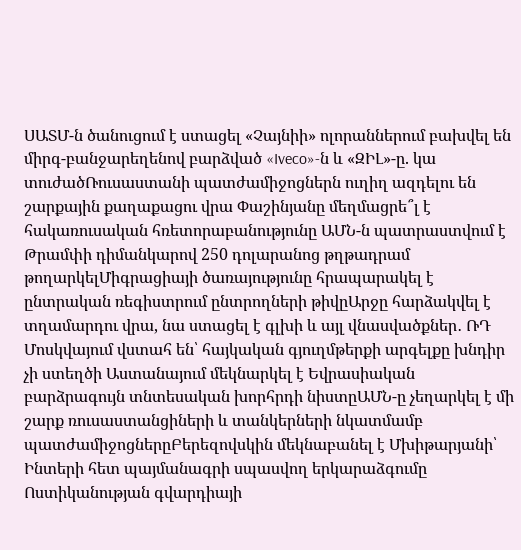ՍԱՏՄ-ն ծանուցում է ստացել «Չայնիի» ոլորաններում բախվել են միրգ-բանջարեղենով բարձված «Iveco»-ն և «ԶԻԼ»-ը. կա տուժածՌուսաստանի պատժամիջոցներն ուղիղ ազդելու են շարքային քաղաքացու վրա Փաշինյանը մեղմացրե՞լ է հակառուսական հռետորաբանությունը ԱՄՆ-ն պատրաստվում է Թրամփի դիմանկարով 250 դոլարանոց թղթադրամ թողարկելՄիգրացիայի ծառայությունը հրապարակել է ընտրական ռեգիստրում ընտրողների թիվըԱրջը հարձակվել է տղամարդու վրա, նա ստացել է գլխի և այլ վնասվածքներ․ ՌԴ Մոսկվայում վստահ են՝ հայկական գյուղմթերքի արգելքը խնդիր չի ստեղծի Աստանայում մեկնարկել է Եվրասիական բարձրագույն տնտեսական խորհրդի նիստըԱՄՆ-ը չեղարկել է մի շարք ռուսաստանցիների և տանկերների նկատմամբ պատժամիջոցներըԲերեզովսկին մեկնաբանել է Մխիթարյանի՝ Ինտերի հետ պայմանագրի սպասվող երկարաձգումը Ոստիկանության գվարդիայի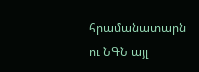հրամանատարն ու ՆԳՆ այլ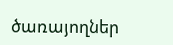ծառայողներ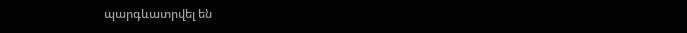պարգևատրվել են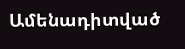Ամենադիտված